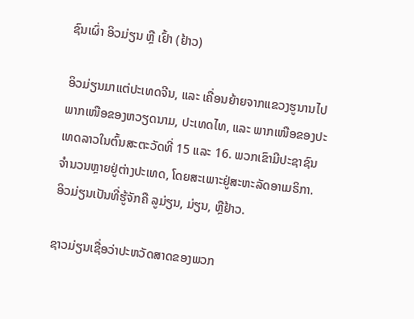ຊົນເຜົ່າ ອິວມ່ຽນ ຫຼື ເຢົ້າ (ຢ້າວ)

ອິວມ່ຽນມາແຕ່ປະເທດຈີນ, ແລະ ເຄື່ອນຍ້າຍຈາກແຂວງຮູນານໄປພາກເໜືອຂອງຫວຽດນາມ, ປະເທດໄທ, ແລະ ພາກເໜືອຂອງປະເທດລາວໃນຕົ້ນສະຕະວັດທີ່ 15 ແລະ 16. ພວກເຂົາມີປະຊາຊົນຈໍານວນຫຼາຍຢູ່ຕ່າງປະເທດ, ໂດຍສະເພາະຢູ່ສະຫະລັດອາເມຣິກາ. ອິວມ່ຽນເປັນທີ່ຮູ້ຈັກຄື ລູມ່ຽນ, ມ່ຽນ, ຫຼືຢ້າວ.

ຊາວມ່ຽນເຊື່ອວ່າປະຫວັດສາດຂອງພວກ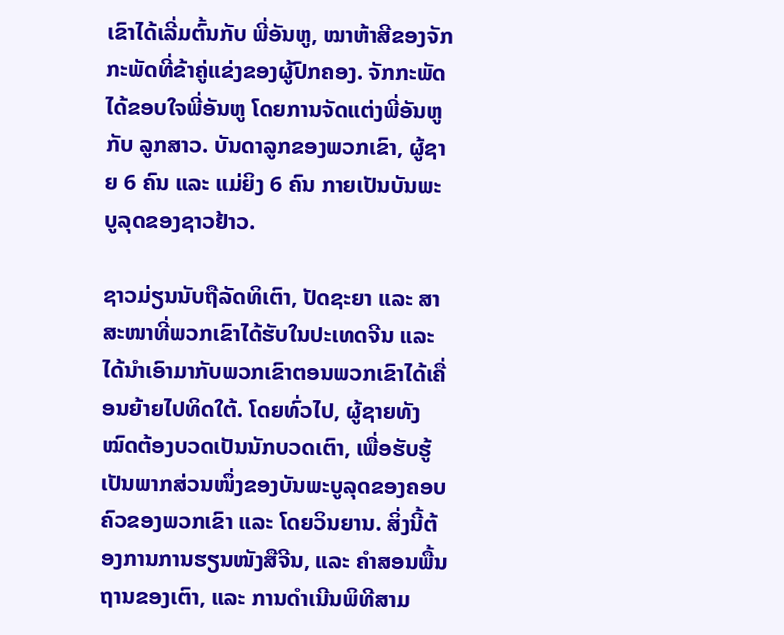ເຂົາໄດ້ເລີ່ມຕົ້ນກັບ ພີ່ອັນຫູ, ໝາຫ້າສີຂອງຈັກກະພັດທີ່ຂ້າຄູ່ແຂ່ງຂອງຜູ້ປົກຄອງ. ຈັກກະພັດໄດ້ຂອບໃຈພີ່ອັນຫູ ໂດຍການຈັດແຕ່ງພີ່ອັນຫູ ກັບ ລູກສາວ. ບັນດາລູກຂອງພວກເຂົາ, ຜູ້ຊາຍ 6 ຄົນ ແລະ ແມ່ຍິງ 6 ຄົນ ກາຍເປັນບັນພະບູລຸດຂອງຊາວຢ້າວ.

ຊາວມ່ຽນນັບຖືລັດທິເຕົາ, ປັດຊະຍາ ແລະ ສາສະໜາທີ່ພວກເຂົາໄດ້ຮັບໃນປະເທດຈີນ ແລະ ໄດ້ນໍາເອົາມາກັບພວກເຂົາຕອນພວກເຂົາໄດ້ເຄື່ອນຍ້າຍໄປທິດໃຕ້. ໂດຍທົ່ວໄປ, ຜູ້ຊາຍທັງໝົດຕ້ອງບວດເປັນນັກບວດເຕົາ, ເພື່ອຮັບຮູ້ເປັນພາກສ່ວນໜຶ່ງຂອງບັນພະບູລຸດຂອງຄອບຄົວຂອງພວກເຂົາ ແລະ ໂດຍວິນຍານ. ສິ່ງນີ້ຕ້ອງການການຮຽນໜັງສືຈີນ, ແລະ ຄໍາສອນພື້ນຖານຂອງເຕົາ, ແລະ ການດໍາເນີນພິທີສາມ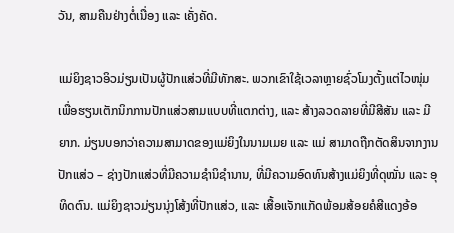ວັນ, ສາມຄືນຢ່າງຕໍ່ເນື່ອງ ແລະ ເຄັ່ງຄັດ.

ແມ່ຍິງຊາວອິວມ່ຽນເປັນຜູ້ປັກແສ່ວທີ່ມີທັກສະ. ພວກເຂົາໃຊ້ເວລາຫຼາຍຊົ່ວໂມງຕັ້ງແຕ່ໄວໜຸ່ມ ເພື່ອຮຽນເຕັກນິກການປັກແສ່ວສາມແບບທີ່ແຕກຕ່າງ, ແລະ ສ້າງລວດລາຍທີ່ມີສີສັນ ແລະ ມີຍາກ. ມ່ຽນບອກວ່າຄວາມສາມາດຂອງແມ່ຍິງໃນນາມເມຍ ແລະ ແມ່ ສາມາດຖືກຕັດສິນຈາກງານປັກແສ່ວ – ຊ່າງປັກແສ່ວທີ່ມີຄວາມຊໍານິຊໍານານ, ທີ່ມີຄວາມອົດທົນສ້າງແມ່ຍິງທີ່ດຸໝັ່ນ ແລະ ອຸທິດຕົນ. ແມ່ຍິງຊາວມ່ຽນນຸ່ງໂສ້ງທີ່ປັກແສ່ວ, ແລະ ເສື້ອແຈັກແກັດພ້ອມສ້ອຍຄໍສີແດງອ້ອ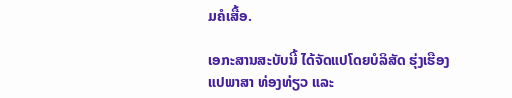ມຄໍເສື້ອ.

ເອກະສານສະບັບນີ້ ໄດ້ຈັດແປໂດຍບໍລິສັດ ຮຸ່ງເຮືອງ ແປພາສາ ທ່ອງທ່ຽວ ແລະ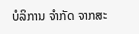ບໍລິການ ຈໍາກັດ ຈາກສະ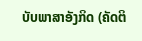ບັບພາສາອັງກິດ (ຄັດຕິ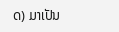ດ) ມາເປັນ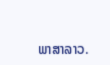ພາສາລາວ.